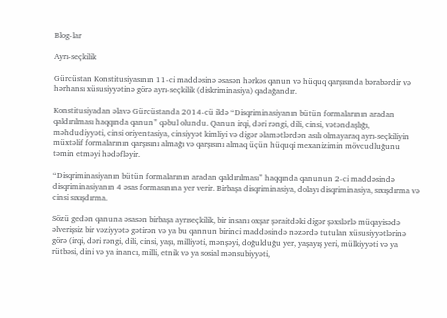Blog-lar

Ayrı-seçkilik

Gürcüstan Konstitusiyasının 11-ci maddəsinə əsasən hərkəs qanun və hüquq qarşısında bərabərdir və hərhansı xüsusiyyətinə görə ayrı-seçkilik (diskriminasiya) qadağandır.

Konstitusiyadan əlavə Gürcüstanda 2014-cü ildə “Disqriminasiyanın bütün formalarının aradan qaldırılması haqqında qanun” qəbul olundu. Qanun irqi, dəri rəngi, dili, cinsi, vətəndaşlığı, məhdudiyyəti, cinsi oriyentasiya, cinsiyyət kimliyi və digər əlamətlərdən asılı olmayaraq ayrı-seçkiliyin müxtəlif formalarının qarşısını almağı və qarşısını almaq üçün hüquqi mexanizimin mövcudluğunu təmin etməyi hədəfləyir.

“Disqriminasiyanın bütün formalarının aradan qaldırılması” haqqında qanunun 2-ci maddəsində disqriminasiyanın 4 əsas formasınına yer verir. Birbaşa disqriminasiya, dolayı disqriminasiya, sıxışdırma və cinsi sıxışdırma.

Sözü gedən qanuna əsasən birbaşa ayrıseçkilik, bir insanı oxşar şəraitdəki digər şəxslərlə müqayisədə əlverişsiz bir vəziyyətə gətirən və ya bu qannun birinci maddəsində nəzərdə tutulan xüsusiyyətlərinə görə (irqi, dəri rəngi, dili, cinsi, yaşı, milliyəti, mənşəyi, doğulduğu yer, yaşayış yeri, mülkiyyəti və ya rütbəsi, dini və ya inancı, milli, etnik və ya sosial mənsubiyyəti,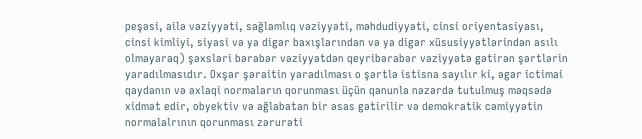peşəsi, ailə vəziyyəti, sağlamlıq vəziyyəti, məhdudiyyəti, cinsi oriyentasiyası, cinsi kimliyi, siyasi və ya digər baxışlarından və ya digər xüsusiyyətlərindən asılı olmayaraq) şəxsləri bərabər vəziyyətdən qeyribərabər vəziyyətə gətirən şərtlərin yaradılmasıdır. Oxşar şəraitin yaradılması o şərtlə istisna sayılır ki, əgər ictimai qaydanın və əxlaqi normaların qorunması üçün qanunla nəzərdə tutulmuş məqsədə xidmət edir, obyektiv və ağlabatan bir əsas gətirilir və demokratik cəmiyyətin normalalrının qorunması zərurəti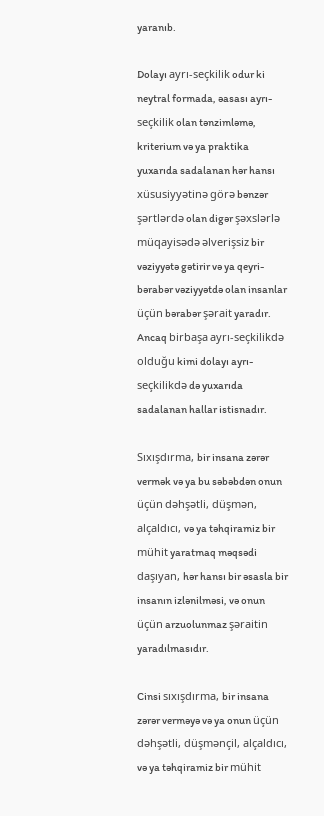yaranıb.

Dolayı ayrı-seçkilik odur ki neytral formada, əasası ayrı-seçkilik olan tənzimləmə, kriterium və ya praktika yuxarıda sadalanan hər hansı xüsusiyyətinə görə bənzər şərtlərdə olan digər şəxslərlə müqayisədə əlverişsiz bir vəziyyətə gətirir və ya qeyri-bərabər vəziyyətdə olan insanlar üçün bərabər şərait yaradır. Ancaq birbaşa ayrı-seçkilikdə olduğu kimi dolayı ayrı-seçkilikdə də yuxarıda sadalanan hallar istisnadır.

Sıxışdırma, bir insana zərər vermək və ya bu səbəbdən onun üçün dəhşətli, düşmən, alçaldıcı, və ya təhqiramiz bir mühit yaratmaq məqsədi daşıyan, hər hansı bir əsasla bir insanın izlənilməsi, və onun üçün arzuolunmaz şəraitin yaradılmasıdır.

Cinsi sıxışdırma, bir insana zərər verməyə və ya onun üçün dəhşətli, düşmənçil, alçaldıcı, və ya təhqiramiz bir mühit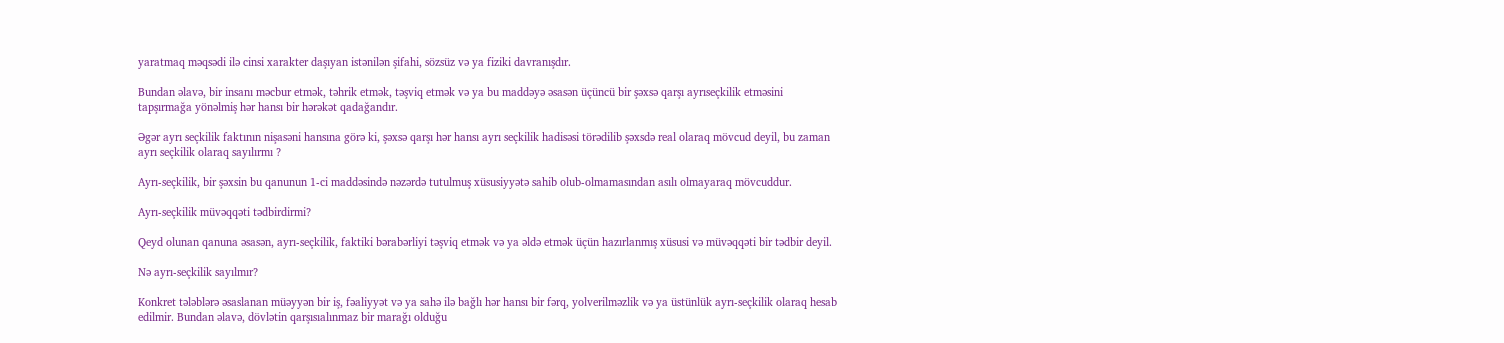yaratmaq məqsədi ilə cinsi xarakter daşıyan istənilən şifahi, sözsüz və ya fiziki davranışdır.

Bundan əlavə, bir insanı məcbur etmək, təhrik etmək, təşviq etmək və ya bu maddəyə əsasən üçüncü bir şəxsə qarşı ayrıseçkilik etməsini tapşırmağa yönəlmiş hər hansı bir hərəkət qadağandır.

Əgər ayrı seçkilik faktının nişasəni hansına görə ki, şəxsə qarşı hər hansı ayrı seçkilik hadisəsi törədilib şəxsdə real olaraq mövcud deyil, bu zaman ayrı seçkilik olaraq sayılırmı ?

Ayrı-seçkilik, bir şəxsin bu qanunun 1-ci maddəsində nəzərdə tutulmuş xüsusiyyətə sahib olub-olmamasından asılı olmayaraq mövcuddur.

Ayrı-seçkilik müvəqqəti tədbirdirmi?

Qeyd olunan qanuna əsasən, ayrı-seçkilik, faktiki bərabərliyi təşviq etmək və ya əldə etmək üçün hazırlanmış xüsusi və müvəqqəti bir tədbir deyil.

Nə ayrı-seçkilik sayılmır?

Konkret tələblərə əsaslanan müəyyən bir iş, fəaliyyət və ya sahə ilə bağlı hər hansı bir fərq, yolverilməzlik və ya üstünlük ayrı-seçkilik olaraq hesab edilmir. Bundan əlavə, dövlətin qarşısıalınmaz bir marağı olduğu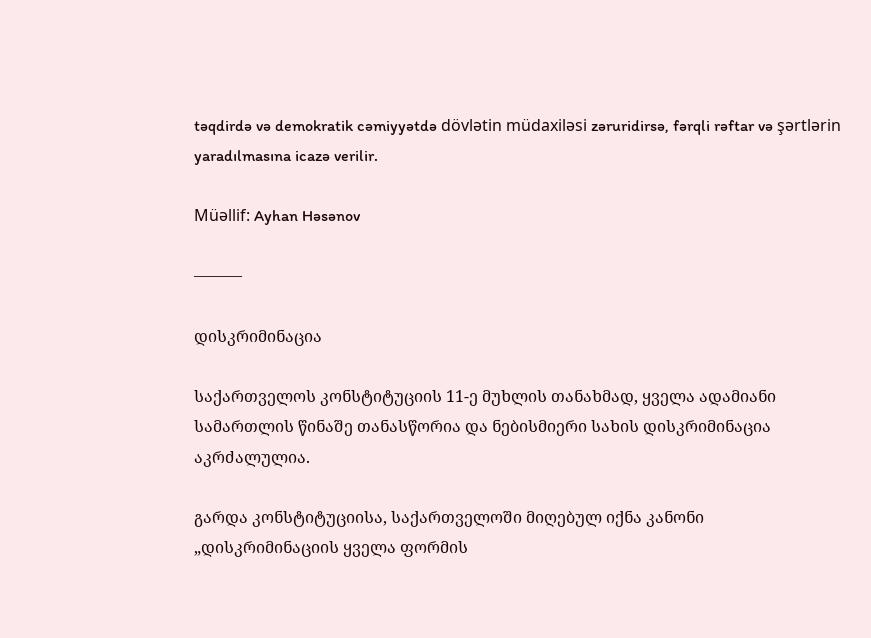təqdirdə və demokratik cəmiyyətdə dövlətin müdaxiləsi zəruridirsə, fərqli rəftar və şərtlərin yaradılmasına icazə verilir.

Müəllif: Ayhan Həsənov

———

დისკრიმინაცია

საქართველოს კონსტიტუციის 11-ე მუხლის თანახმად, ყველა ადამიანი სამართლის წინაშე თანასწორია და ნებისმიერი სახის დისკრიმინაცია აკრძალულია.

გარდა კონსტიტუციისა, საქართველოში მიღებულ იქნა კანონი „დისკრიმინაციის ყველა ფორმის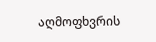აღმოფხვრის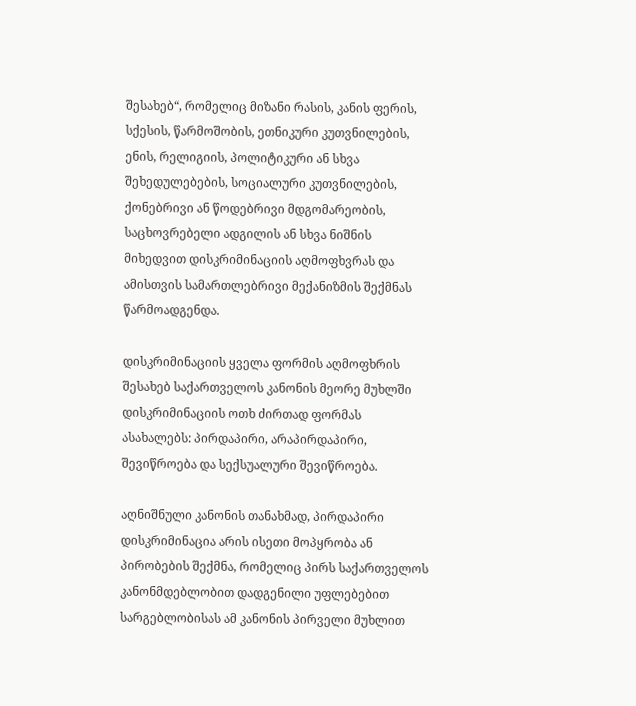შესახებ“, რომელიც მიზანი რასის, კანის ფერის, სქესის, წარმოშობის, ეთნიკური კუთვნილების, ენის, რელიგიის, პოლიტიკური ან სხვა შეხედულებების, სოციალური კუთვნილების, ქონებრივი ან წოდებრივი მდგომარეობის, საცხოვრებელი ადგილის ან სხვა ნიშნის მიხედვით დისკრიმინაციის აღმოფხვრას და ამისთვის სამართლებრივი მექანიზმის შექმნას წარმოადგენდა.

დისკრიმინაციის ყველა ფორმის აღმოფხრის შესახებ საქართველოს კანონის მეორე მუხლში დისკრიმინაციის ოთხ ძირთად ფორმას ასახალებს: პირდაპირი, არაპირდაპირი, შევიწროება და სექსუალური შევიწროება.

აღნიშნული კანონის თანახმად, პირდაპირი დისკრიმინაცია არის ისეთი მოპყრობა ან პირობების შექმნა, რომელიც პირს საქართველოს კანონმდებლობით დადგენილი უფლებებით სარგებლობისას ამ კანონის პირველი მუხლით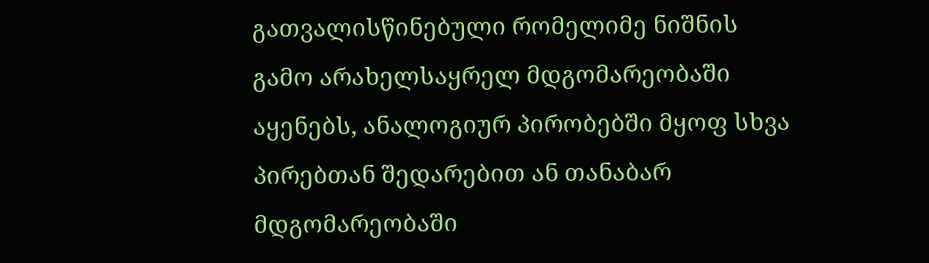გათვალისწინებული რომელიმე ნიშნის გამო არახელსაყრელ მდგომარეობაში აყენებს, ანალოგიურ პირობებში მყოფ სხვა პირებთან შედარებით ან თანაბარ მდგომარეობაში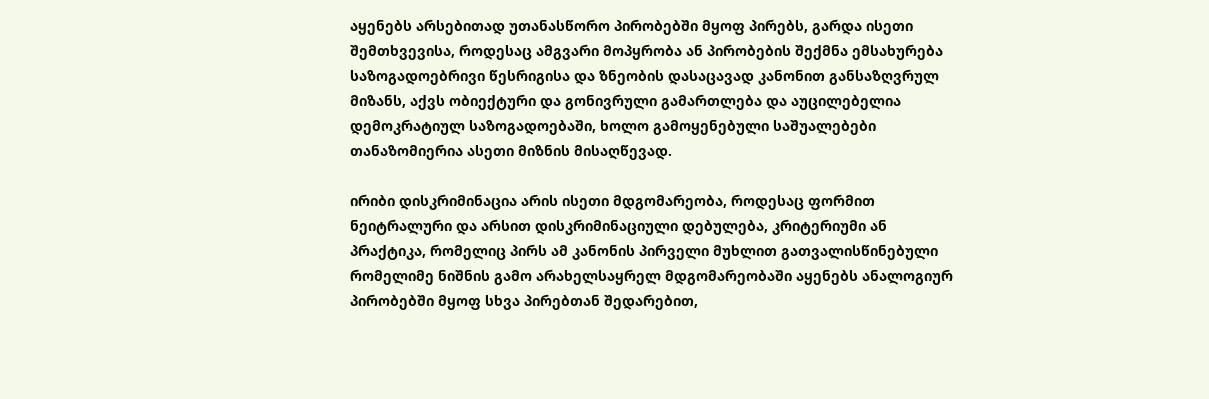აყენებს არსებითად უთანასწორო პირობებში მყოფ პირებს, გარდა ისეთი შემთხვევისა, როდესაც ამგვარი მოპყრობა ან პირობების შექმნა ემსახურება საზოგადოებრივი წესრიგისა და ზნეობის დასაცავად კანონით განსაზღვრულ მიზანს, აქვს ობიექტური და გონივრული გამართლება და აუცილებელია დემოკრატიულ საზოგადოებაში, ხოლო გამოყენებული საშუალებები თანაზომიერია ასეთი მიზნის მისაღწევად.

ირიბი დისკრიმინაცია არის ისეთი მდგომარეობა, როდესაც ფორმით ნეიტრალური და არსით დისკრიმინაციული დებულება, კრიტერიუმი ან პრაქტიკა, რომელიც პირს ამ კანონის პირველი მუხლით გათვალისწინებული რომელიმე ნიშნის გამო არახელსაყრელ მდგომარეობაში აყენებს ანალოგიურ პირობებში მყოფ სხვა პირებთან შედარებით,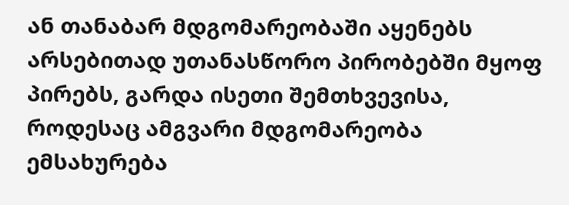ან თანაბარ მდგომარეობაში აყენებს არსებითად უთანასწორო პირობებში მყოფ პირებს, გარდა ისეთი შემთხვევისა, როდესაც ამგვარი მდგომარეობა ემსახურება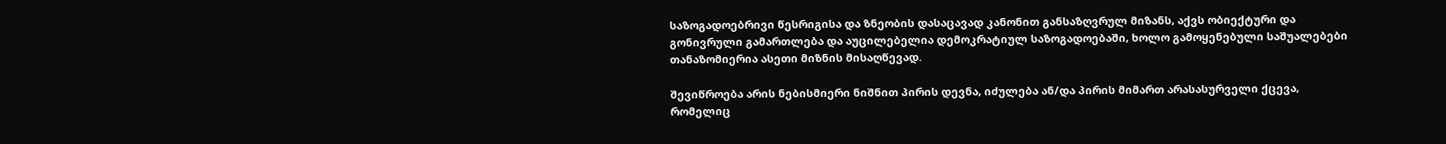საზოგადოებრივი წესრიგისა და ზნეობის დასაცავად კანონით განსაზღვრულ მიზანს, აქვს ობიექტური და გონივრული გამართლება და აუცილებელია დემოკრატიულ საზოგადოებაში, ხოლო გამოყენებული საშუალებები თანაზომიერია ასეთი მიზნის მისაღწევად.

შევიწროება არის ნებისმიერი ნიშნით პირის დევნა, იძულება ან/და პირის მიმართ არასასურველი ქცევა, რომელიც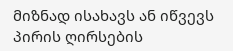მიზნად ისახავს ან იწვევს პირის ღირსების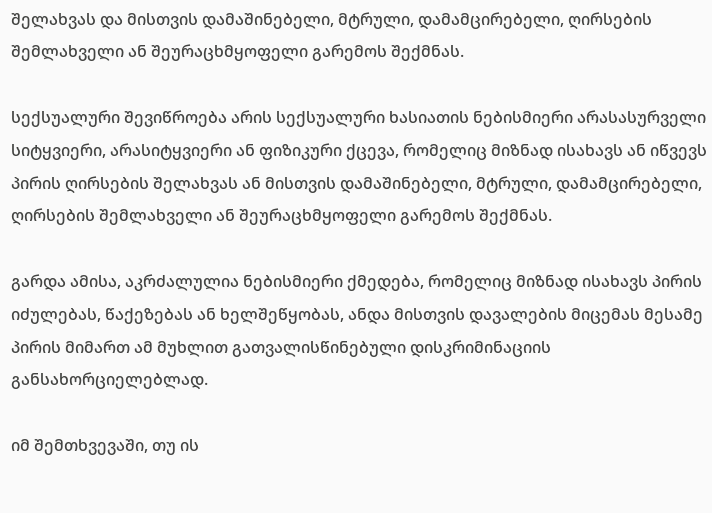შელახვას და მისთვის დამაშინებელი, მტრული, დამამცირებელი, ღირსების შემლახველი ან შეურაცხმყოფელი გარემოს შექმნას.

სექსუალური შევიწროება არის სექსუალური ხასიათის ნებისმიერი არასასურველი სიტყვიერი, არასიტყვიერი ან ფიზიკური ქცევა, რომელიც მიზნად ისახავს ან იწვევს პირის ღირსების შელახვას ან მისთვის დამაშინებელი, მტრული, დამამცირებელი, ღირსების შემლახველი ან შეურაცხმყოფელი გარემოს შექმნას.

გარდა ამისა, აკრძალულია ნებისმიერი ქმედება, რომელიც მიზნად ისახავს პირის იძულებას, წაქეზებას ან ხელშეწყობას, ანდა მისთვის დავალების მიცემას მესამე პირის მიმართ ამ მუხლით გათვალისწინებული დისკრიმინაციის განსახორციელებლად.

იმ შემთხვევაში, თუ ის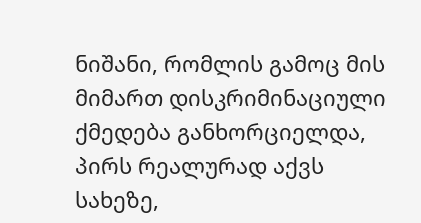ნიშანი, რომლის გამოც მის მიმართ დისკრიმინაციული ქმედება განხორციელდა, პირს რეალურად აქვს სახეზე,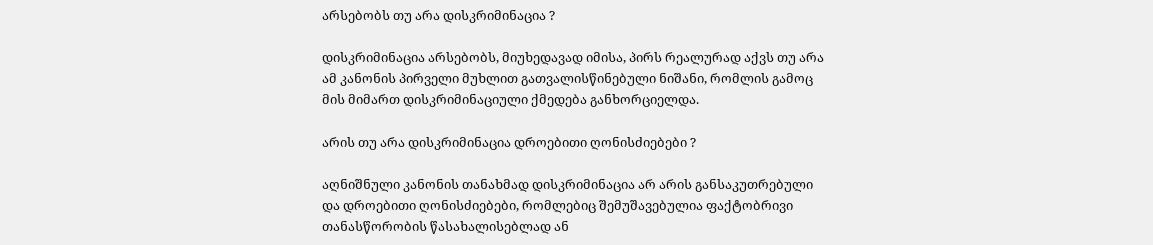არსებობს თუ არა დისკრიმინაცია ?

დისკრიმინაცია არსებობს, მიუხედავად იმისა, პირს რეალურად აქვს თუ არა ამ კანონის პირველი მუხლით გათვალისწინებული ნიშანი, რომლის გამოც მის მიმართ დისკრიმინაციული ქმედება განხორციელდა.

არის თუ არა დისკრიმინაცია დროებითი ღონისძიებები ?

აღნიშნული კანონის თანახმად დისკრიმინაცია არ არის განსაკუთრებული და დროებითი ღონისძიებები, რომლებიც შემუშავებულია ფაქტობრივი თანასწორობის წასახალისებლად ან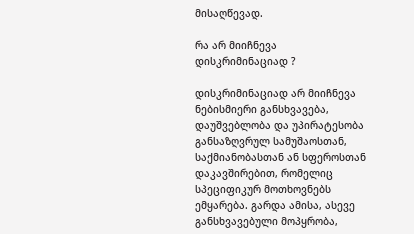მისაღწევად.

რა არ მიიჩნევა დისკრიმინაციად ?

დისკრიმინაციად არ მიიჩნევა ნებისმიერი განსხვავება, დაუშვებლობა და უპირატესობა განსაზღვრულ სამუშაოსთან, საქმიანობასთან ან სფეროსთან დაკავშირებით, რომელიც სპეციფიკურ მოთხოვნებს ემყარება. გარდა ამისა, ასევე განსხვავებული მოპყრობა,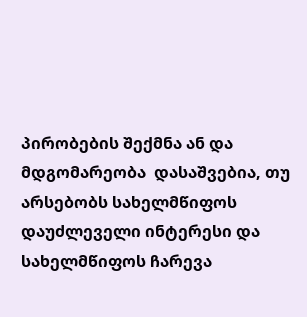პირობების შექმნა ან და მდგომარეობა  დასაშვებია, თუ არსებობს სახელმწიფოს დაუძლეველი ინტერესი და სახელმწიფოს ჩარევა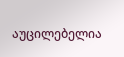აუცილებელია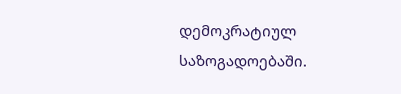დემოკრატიულ საზოგადოებაში.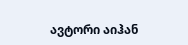ავტორი აიჰან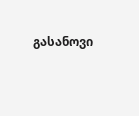გასანოვი